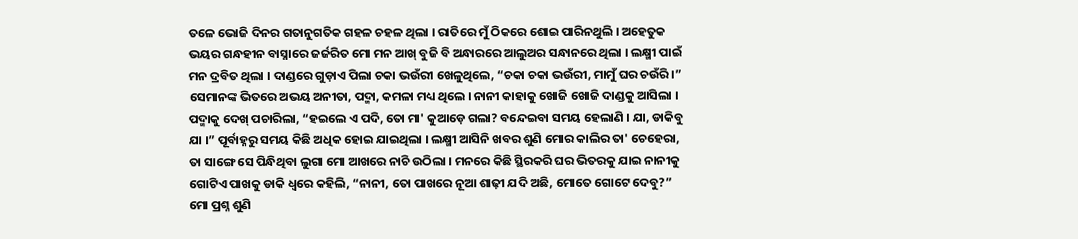ତଳେ ଭୋଜି ଦିନର ଗତାନୁଗତିକ ଗହଳ ଚହଳ ଥିଲା । ରାତିରେ ମୁଁ ଠିକରେ ଶୋଇ ପାରିନଥୁଲି । ଅହେତୁକ ଭୟର ଗନ୍ଧହୀନ ବାସ୍ନାରେ ଜର୍ଜରିତ ମୋ ମନ ଆଖ୍ ବୁଜି ବି ଅନ୍ଧାରରେ ଆଲୁଅର ସନ୍ଧାନରେ ଥିଲା । ଲକ୍ଷ୍ମୀ ପାଇଁ ମନ ଦ୍ରବିତ ଥିଲା । ଦାଣ୍ଡରେ ଗୁଡ଼ାଏ ପିଲା ଚକା ଭଉଁରୀ ଖେଳୁଥିଲେ, “ଚକା ଚକା ଭଉଁରୀ, ମାମୁଁ ଘର ଚଉଁରି ।” ସେମାନଙ୍କ ଭିତରେ ଅଭୟ ଅନୀତା, ପଦ୍ମା, କମଳା ମଧ୍ୟ ଥିଲେ । ନାନୀ କାହାକୁ ଖୋଜି ଖୋଜି ଦାଣ୍ଡକୁ ଆସିଲା । ପଦ୍ମାକୁ ଦେଖ୍ ପଚାରିଲା, “ହଇଲେ ଏ ପଦି, ତୋ ମା' କୁଆଡ଼େ ଗଲା? ବନ୍ଦେଇବା ସମୟ ହେଲାଣି । ଯା, ଡାକିବୁ ଯା ।” ପୂର୍ବାହ୍ନରୁ ସମୟ କିଛି ଅଧିକ ହୋଇ ଯାଇଥିଲା । ଲକ୍ଷ୍ମୀ ଆସିନି ଖବର ଶୁଣି ମୋର କାଲିର ତା' ଚେହେରା, ତା ସାଙ୍ଗେ ସେ ପିନ୍ଧିଥିବା ଲୁଗା ମୋ ଆଖରେ ନାଚି ଉଠିଲା । ମନରେ କିଛି ସ୍ଥିରକରି ଘର ଭିତରକୁ ଯାଇ ନାନୀକୁ ଗୋଟିଏ ପାଖକୁ ଡାକି ଧ୍ୱରେ କହିଲି, “ନାନୀ, ତୋ ପାଖରେ ନୂଆ ଶାଢ଼ୀ ଯଦି ଅଛି, ମୋତେ ଗୋଟେ ଦେବୁ?” ମୋ ପ୍ରଶ୍ନ ଶୁଣି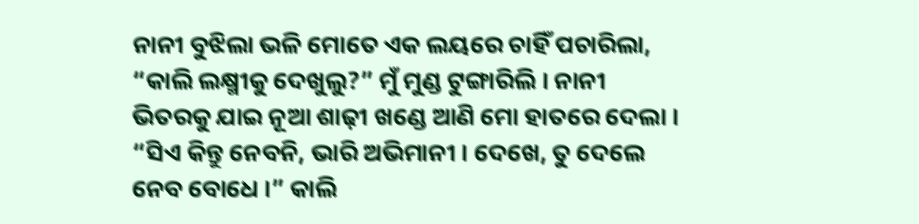ନାନୀ ବୁଝିଲା ଭଳି ମୋତେ ଏକ ଲୟରେ ଚାହିଁ ପଚାରିଲା, “କାଲି ଲକ୍ଷ୍ମୀକୁ ଦେଖୁଲୁ?” ମୁଁ ମୁଣ୍ଡ ଟୁଙ୍ଗାରିଲି । ନାନୀ ଭିତରକୁ ଯାଇ ନୂଆ ଶାଢ଼ୀ ଖଣ୍ଡେ ଆଣି ମୋ ହାତରେ ଦେଲା । “ସିଏ କିନ୍ତୁ ନେବନି, ଭାରି ଅଭିମାନୀ । ଦେଖେ, ତୁ ଦେଲେ ନେବ ବୋଧେ ।” କାଲି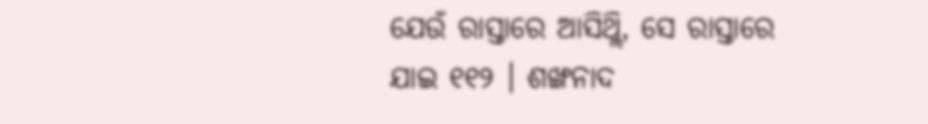ଯେଉଁ ରାସ୍ତାରେ ଆସିଥ୍ଲି, ସେ ରାସ୍ତାରେ ଯାଇ ୧୧୨ । ଶଙ୍ଖନାଦ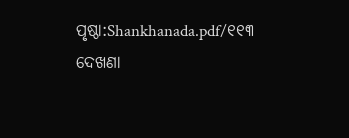ପୃଷ୍ଠା:Shankhanada.pdf/୧୧୩
ଦେଖଣା